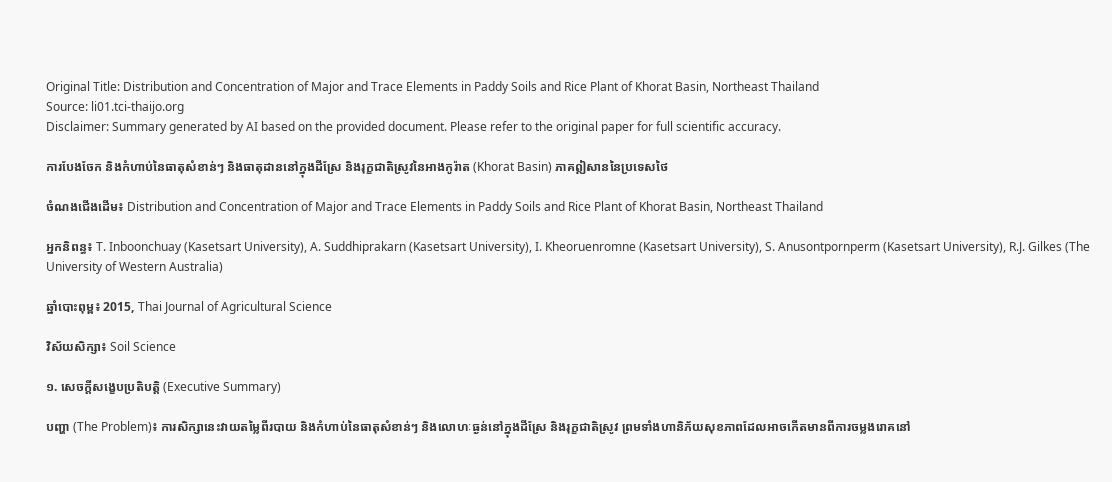Original Title: Distribution and Concentration of Major and Trace Elements in Paddy Soils and Rice Plant of Khorat Basin, Northeast Thailand
Source: li01.tci-thaijo.org
Disclaimer: Summary generated by AI based on the provided document. Please refer to the original paper for full scientific accuracy.

ការបែងចែក និងកំហាប់នៃធាតុសំខាន់ៗ និងធាតុដាននៅក្នុងដីស្រែ និងរុក្ខជាតិស្រូវនៃអាងកូរ៉ាត (Khorat Basin) ភាគឦសាននៃប្រទេសថៃ

ចំណងជើងដើម៖ Distribution and Concentration of Major and Trace Elements in Paddy Soils and Rice Plant of Khorat Basin, Northeast Thailand

អ្នកនិពន្ធ៖ T. Inboonchuay (Kasetsart University), A. Suddhiprakarn (Kasetsart University), I. Kheoruenromne (Kasetsart University), S. Anusontpornperm (Kasetsart University), R.J. Gilkes (The University of Western Australia)

ឆ្នាំបោះពុម្ព៖ 2015, Thai Journal of Agricultural Science

វិស័យសិក្សា៖ Soil Science

១. សេចក្តីសង្ខេបប្រតិបត្តិ (Executive Summary)

បញ្ហា (The Problem)៖ ការសិក្សានេះវាយតម្លៃពីរបាយ និងកំហាប់នៃធាតុសំខាន់ៗ និងលោហៈធ្ងន់នៅក្នុងដីស្រែ និងរុក្ខជាតិស្រូវ ព្រមទាំងហានិភ័យសុខភាពដែលអាចកើតមានពីការចម្លងរោគនៅ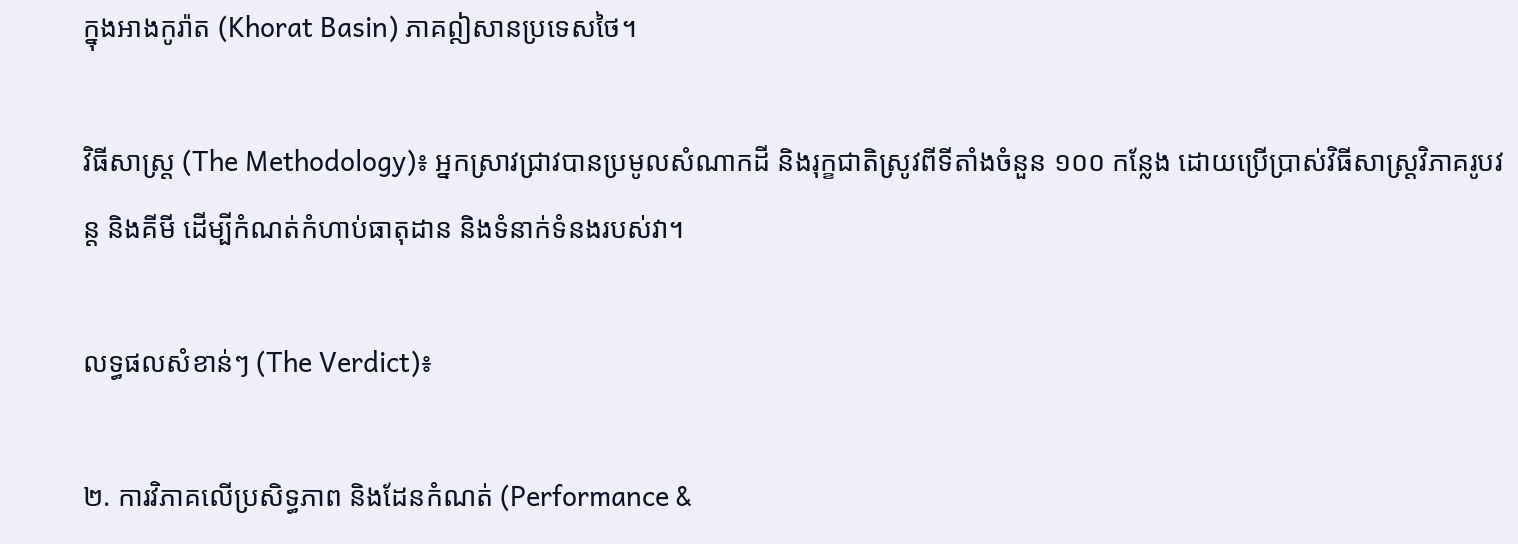ក្នុងអាងកូរ៉ាត (Khorat Basin) ភាគឦសានប្រទេសថៃ។

វិធីសាស្ត្រ (The Methodology)៖ អ្នកស្រាវជ្រាវបានប្រមូលសំណាកដី និងរុក្ខជាតិស្រូវពីទីតាំងចំនួន ១០០ កន្លែង ដោយប្រើប្រាស់វិធីសាស្ត្រវិភាគរូបវន្ត និងគីមី ដើម្បីកំណត់កំហាប់ធាតុដាន និងទំនាក់ទំនងរបស់វា។

លទ្ធផលសំខាន់ៗ (The Verdict)៖

២. ការវិភាគលើប្រសិទ្ធភាព និងដែនកំណត់ (Performance &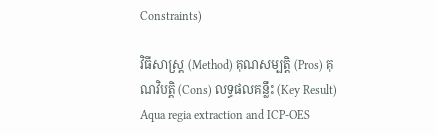Constraints)

វិធីសាស្ត្រ (Method) គុណសម្បត្តិ (Pros) គុណវិបត្តិ (Cons) លទ្ធផលគន្លឹះ (Key Result)
Aqua regia extraction and ICP-OES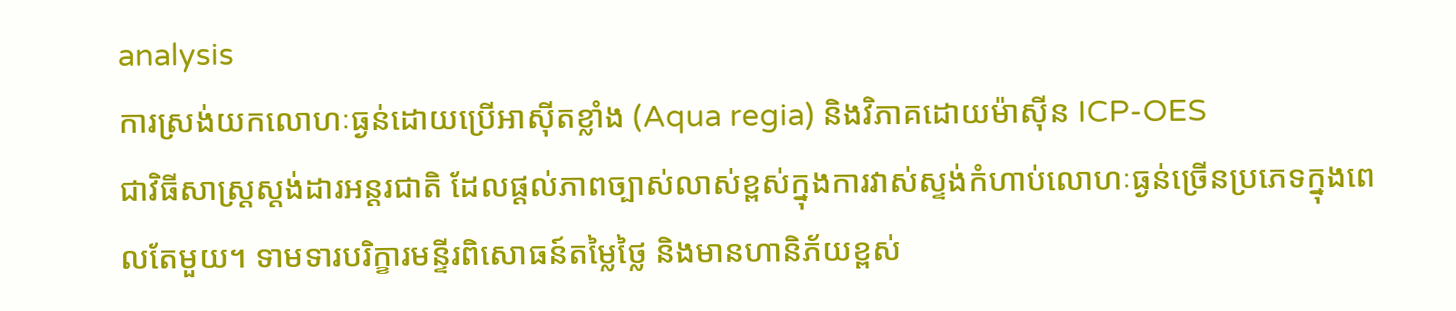analysis
ការស្រង់យកលោហៈធ្ងន់ដោយប្រើអាស៊ីតខ្លាំង (Aqua regia) និងវិភាគដោយម៉ាស៊ីន ICP-OES
ជាវិធីសាស្ត្រស្តង់ដារអន្តរជាតិ ដែលផ្តល់ភាពច្បាស់លាស់ខ្ពស់ក្នុងការវាស់ស្ទង់កំហាប់លោហៈធ្ងន់ច្រើនប្រភេទក្នុងពេលតែមួយ។ ទាមទារបរិក្ខារមន្ទីរពិសោធន៍តម្លៃថ្លៃ និងមានហានិភ័យខ្ពស់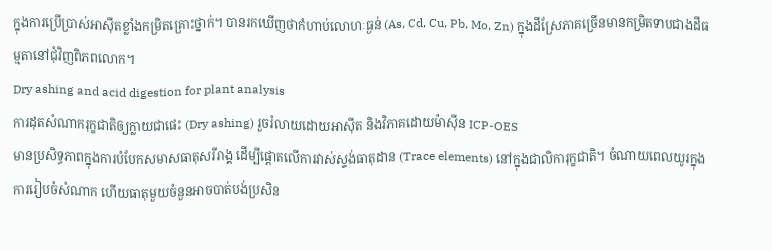ក្នុងការប្រើប្រាស់អាស៊ីតខ្លាំងកម្រិតគ្រោះថ្នាក់។ បានរកឃើញថាកំហាប់លោហៈធ្ងន់ (As, Cd, Cu, Pb, Mo, Zn) ក្នុងដីស្រែភាគច្រើនមានកម្រិតទាបជាងដីធម្មតានៅជុំវិញពិភពលោក។
Dry ashing and acid digestion for plant analysis
ការដុតសំណាករុក្ខជាតិឲ្យក្លាយជាផេះ (Dry ashing) រួចរំលាយដោយអាស៊ីត និងវិភាគដោយម៉ាស៊ីន ICP-OES
មានប្រសិទ្ធភាពក្នុងការបំបែកសមាសធាតុសរីរាង្គ ដើម្បីផ្តោតលើការវាស់ស្ទង់ធាតុដាន (Trace elements) នៅក្នុងជាលិការុក្ខជាតិ។ ចំណាយពេលយូរក្នុងការរៀបចំសំណាក ហើយធាតុមួយចំនួនអាចបាត់បង់ប្រសិន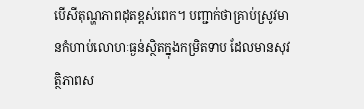បើសីតុណ្ហភាពដុតខ្ពស់ពេក។ បញ្ជាក់ថាគ្រាប់ស្រូវមានកំហាប់លោហៈធ្ងន់ស្ថិតក្នុងកម្រិតទាប ដែលមានសុវត្ថិភាពស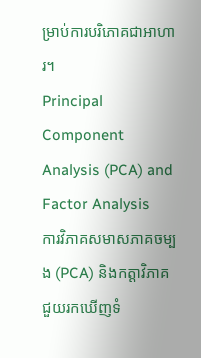ម្រាប់ការបរិភោគជាអាហារ។
Principal Component Analysis (PCA) and Factor Analysis
ការវិភាគសមាសភាគចម្បង (PCA) និងកត្តាវិភាគ
ជួយរកឃើញទំ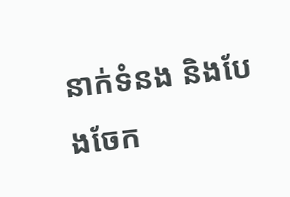នាក់ទំនង និងបែងចែក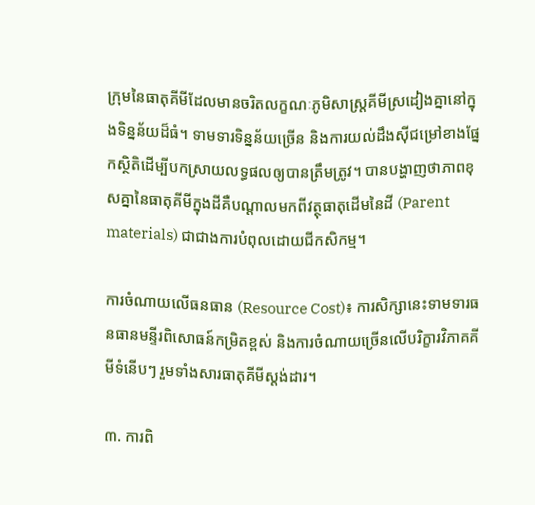ក្រុមនៃធាតុគីមីដែលមានចរិតលក្ខណៈភូមិសាស្ត្រគីមីស្រដៀងគ្នានៅក្នុងទិន្នន័យដ៏ធំ។ ទាមទារទិន្នន័យច្រើន និងការយល់ដឹងស៊ីជម្រៅខាងផ្នែកស្ថិតិដើម្បីបកស្រាយលទ្ធផលឲ្យបានត្រឹមត្រូវ។ បានបង្ហាញថាភាពខុសគ្នានៃធាតុគីមីក្នុងដីគឺបណ្តាលមកពីវត្ថុធាតុដើមនៃដី (Parent materials) ជាជាងការបំពុលដោយជីកសិកម្ម។

ការចំណាយលើធនធាន (Resource Cost)៖ ការសិក្សានេះទាមទារធនធានមន្ទីរពិសោធន៍កម្រិតខ្ពស់ និងការចំណាយច្រើនលើបរិក្ខារវិភាគគីមីទំនើបៗ រួមទាំងសារធាតុគីមីស្តង់ដារ។

៣. ការពិ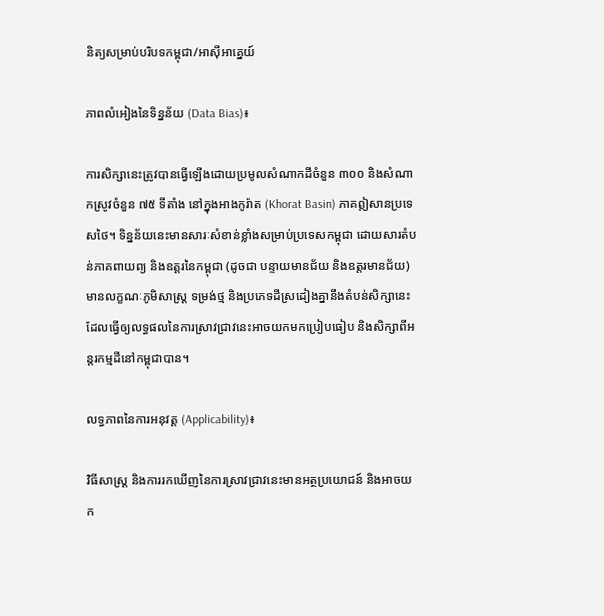និត្យសម្រាប់បរិបទកម្ពុជា/អាស៊ីអាគ្នេយ៍

ភាពលំអៀងនៃទិន្នន័យ (Data Bias)៖

ការសិក្សានេះត្រូវបានធ្វើឡើងដោយប្រមូលសំណាកដីចំនួន ៣០០ និងសំណាកស្រូវចំនួន ៧៥ ទីតាំង នៅក្នុងអាងកូរ៉ាត (Khorat Basin) ភាគឦសានប្រទេសថៃ។ ទិន្នន័យនេះមានសារៈសំខាន់ខ្លាំងសម្រាប់ប្រទេសកម្ពុជា ដោយសារតំបន់ភាគពាយព្យ និងឧត្តរនៃកម្ពុជា (ដូចជា បន្ទាយមានជ័យ និងឧត្តរមានជ័យ) មានលក្ខណៈភូមិសាស្ត្រ ទម្រង់ថ្ម និងប្រភេទដីស្រដៀងគ្នានឹងតំបន់សិក្សានេះ ដែលធ្វើឲ្យលទ្ធផលនៃការស្រាវជ្រាវនេះអាចយកមកប្រៀបធៀប និងសិក្សាពីអន្តរកម្មដីនៅកម្ពុជាបាន។

លទ្ធភាពនៃការអនុវត្ត (Applicability)៖

វិធីសាស្ត្រ និងការរកឃើញនៃការស្រាវជ្រាវនេះមានអត្ថប្រយោជន៍ និងអាចយក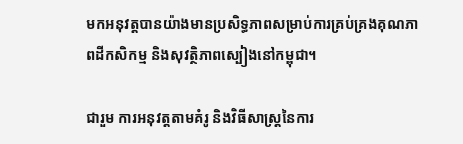មកអនុវត្តបានយ៉ាងមានប្រសិទ្ធភាពសម្រាប់ការគ្រប់គ្រងគុណភាពដីកសិកម្ម និងសុវត្ថិភាពស្បៀងនៅកម្ពុជា។

ជារួម ការអនុវត្តតាមគំរូ និងវិធីសាស្ត្រនៃការ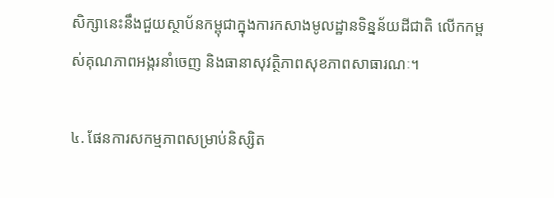សិក្សានេះនឹងជួយស្ថាប័នកម្ពុជាក្នុងការកសាងមូលដ្ឋានទិន្នន័យដីជាតិ លើកកម្ពស់គុណភាពអង្ករនាំចេញ និងធានាសុវត្ថិភាពសុខភាពសាធារណៈ។

៤. ផែនការសកម្មភាពសម្រាប់និស្សិត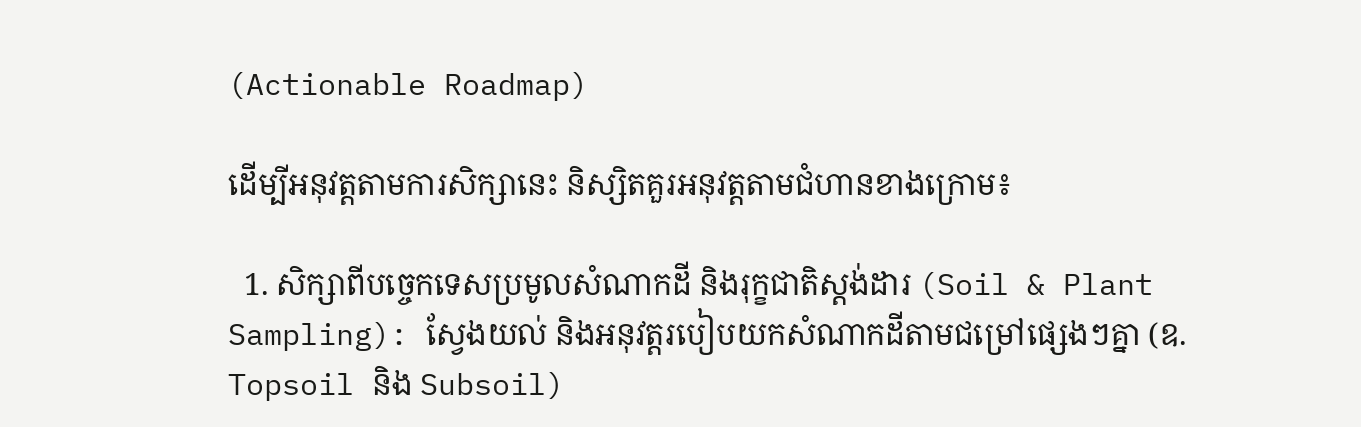(Actionable Roadmap)

ដើម្បីអនុវត្តតាមការសិក្សានេះ និស្សិតគួរអនុវត្តតាមជំហានខាងក្រោម៖

  1. សិក្សាពីបច្ចេកទេសប្រមូលសំណាកដី និងរុក្ខជាតិស្តង់ដារ (Soil & Plant Sampling): ស្វែងយល់ និងអនុវត្តរបៀបយកសំណាកដីតាមជម្រៅផ្សេងៗគ្នា (ឧ. Topsoil និង Subsoil)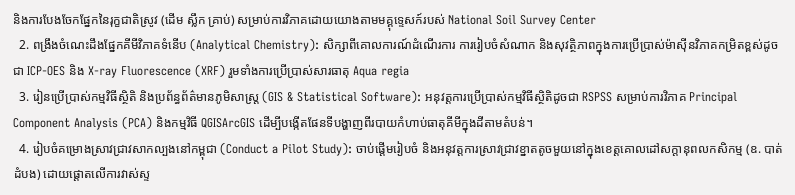និងការបែងចែកផ្នែកនៃរុក្ខជាតិស្រូវ (ដើម ស្លឹក គ្រាប់) សម្រាប់ការវិភាគដោយយោងតាមមគ្គុទ្ទេសក៍របស់ National Soil Survey Center
  2. ពង្រឹងចំណេះដឹងផ្នែកគីមីវិភាគទំនើប (Analytical Chemistry): សិក្សាពីគោលការណ៍ដំណើរការ ការរៀបចំសំណាក និងសុវត្ថិភាពក្នុងការប្រើប្រាស់ម៉ាស៊ីនវិភាគកម្រិតខ្ពស់ដូចជា ICP-OES និង X-ray Fluorescence (XRF) រួមទាំងការប្រើប្រាស់សារធាតុ Aqua regia
  3. រៀនប្រើប្រាស់កម្មវិធីស្ថិតិ និងប្រព័ន្ធព័ត៌មានភូមិសាស្ត្រ (GIS & Statistical Software): អនុវត្តការប្រើប្រាស់កម្មវិធីស្ថិតិដូចជា RSPSS សម្រាប់ការវិភាគ Principal Component Analysis (PCA) និងកម្មវិធី QGISArcGIS ដើម្បីបង្កើតផែនទីបង្ហាញពីរបាយកំហាប់ធាតុគីមីក្នុងដីតាមតំបន់។
  4. រៀបចំគម្រោងស្រាវជ្រាវសាកល្បងនៅកម្ពុជា (Conduct a Pilot Study): ចាប់ផ្តើមរៀបចំ និងអនុវត្តការស្រាវជ្រាវខ្នាតតូចមួយនៅក្នុងខេត្តគោលដៅសក្តានុពលកសិកម្ម (ឧ. បាត់ដំបង) ដោយផ្តោតលើការវាស់ស្ទ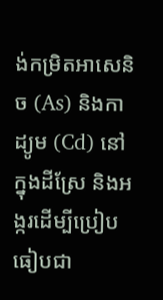ង់កម្រិតអាសេនិច (As) និងកាដ្យូម (Cd) នៅក្នុងដីស្រែ និងអង្ករដើម្បីប្រៀបធៀបជា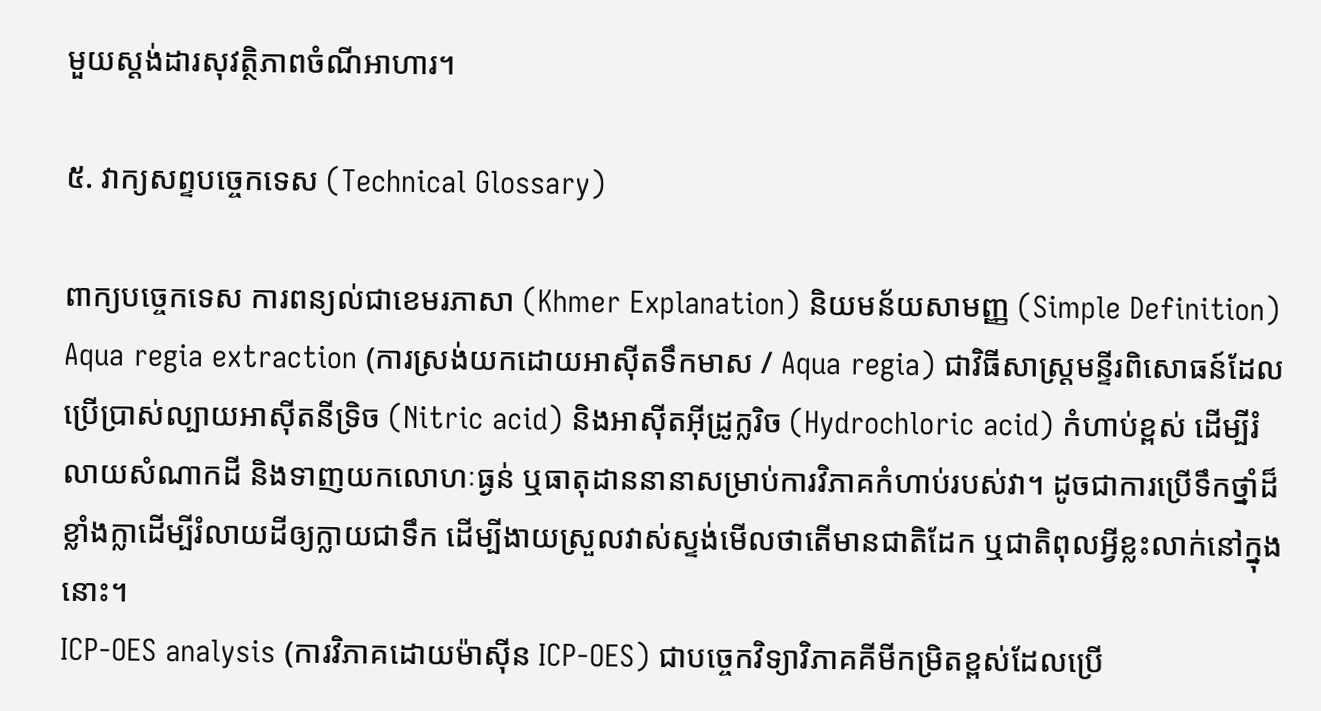មួយស្តង់ដារសុវត្ថិភាពចំណីអាហារ។

៥. វាក្យសព្ទបច្ចេកទេស (Technical Glossary)

ពាក្យបច្ចេកទេស ការពន្យល់ជាខេមរភាសា (Khmer Explanation) និយមន័យសាមញ្ញ (Simple Definition)
Aqua regia extraction (ការស្រង់យកដោយអាស៊ីតទឹកមាស / Aqua regia) ជាវិធីសាស្ត្រមន្ទីរពិសោធន៍ដែលប្រើប្រាស់ល្បាយអាស៊ីតនីទ្រិច (Nitric acid) និងអាស៊ីតអ៊ីដ្រូក្លរិច (Hydrochloric acid) កំហាប់ខ្ពស់ ដើម្បីរំលាយសំណាកដី និងទាញយកលោហៈធ្ងន់ ឬធាតុដាននានាសម្រាប់ការវិភាគកំហាប់របស់វា។ ដូចជាការប្រើទឹកថ្នាំដ៏ខ្លាំងក្លាដើម្បីរំលាយដីឲ្យក្លាយជាទឹក ដើម្បីងាយស្រួលវាស់ស្ទង់មើលថាតើមានជាតិដែក ឬជាតិពុលអ្វីខ្លះលាក់នៅក្នុងនោះ។
ICP-OES analysis (ការវិភាគដោយម៉ាស៊ីន ICP-OES) ជាបច្ចេកវិទ្យាវិភាគគីមីកម្រិតខ្ពស់ដែលប្រើ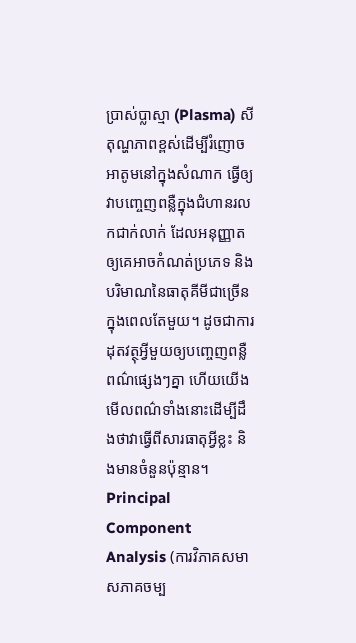ប្រាស់ប្លាស្មា (Plasma) សីតុណ្ហភាពខ្ពស់ដើម្បីរំញោចអាតូមនៅក្នុងសំណាក ធ្វើឲ្យវាបញ្ចេញពន្លឺក្នុងជំហានរលកជាក់លាក់ ដែលអនុញ្ញាតឲ្យគេអាចកំណត់ប្រភេទ និងបរិមាណនៃធាតុគីមីជាច្រើនក្នុងពេលតែមួយ។ ដូចជាការដុតវត្ថុអ្វីមួយឲ្យបញ្ចេញពន្លឺពណ៌ផ្សេងៗគ្នា ហើយយើងមើលពណ៌ទាំងនោះដើម្បីដឹងថាវាធ្វើពីសារធាតុអ្វីខ្លះ និងមានចំនួនប៉ុន្មាន។
Principal Component Analysis (ការវិភាគសមាសភាគចម្ប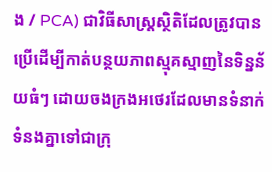ង / PCA) ជាវិធីសាស្ត្រស្ថិតិដែលត្រូវបានប្រើដើម្បីកាត់បន្ថយភាពស្មុគស្មាញនៃទិន្នន័យធំៗ ដោយចងក្រងអថេរដែលមានទំនាក់ទំនងគ្នាទៅជាក្រុ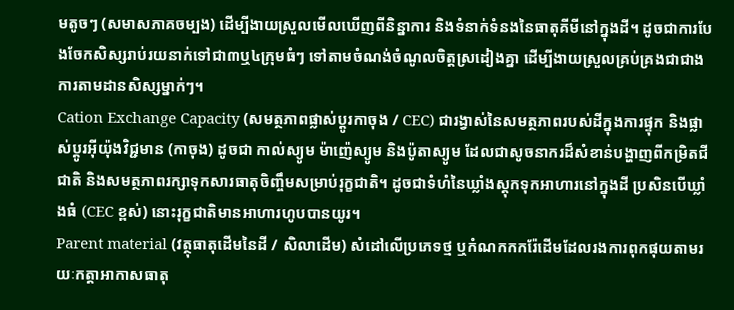មតូចៗ (សមាសភាគចម្បង) ដើម្បីងាយស្រួលមើលឃើញពីនិន្នាការ និងទំនាក់ទំនងនៃធាតុគីមីនៅក្នុងដី។ ដូចជាការបែងចែកសិស្សរាប់រយនាក់ទៅជា៣ឬ៤ក្រុមធំៗ ទៅតាមចំណង់ចំណូលចិត្តស្រដៀងគ្នា ដើម្បីងាយស្រួលគ្រប់គ្រងជាជាងការតាមដានសិស្សម្នាក់ៗ។
Cation Exchange Capacity (សមត្ថភាពផ្លាស់ប្តូរកាចុង / CEC) ជារង្វាស់នៃសមត្ថភាពរបស់ដីក្នុងការផ្ទុក និងផ្លាស់ប្តូរអ៊ីយ៉ុងវិជ្ជមាន (កាចុង) ដូចជា កាល់ស្យូម ម៉ាញ៉េស្យូម និងប៉ូតាស្យូម ដែលជាសូចនាករដ៏សំខាន់បង្ហាញពីកម្រិតជីជាតិ និងសមត្ថភាពរក្សាទុកសារធាតុចិញ្ចឹមសម្រាប់រុក្ខជាតិ។ ដូចជាទំហំនៃឃ្លាំងស្តុកទុកអាហារនៅក្នុងដី ប្រសិនបើឃ្លាំងធំ (CEC ខ្ពស់) នោះរុក្ខជាតិមានអាហារហូបបានយូរ។
Parent material (វត្ថុធាតុដើមនៃដី / សិលាដើម) សំដៅលើប្រភេទថ្ម ឬកំណកកករ៉ែដើមដែលរងការពុកផុយតាមរយៈកត្តាអាកាសធាតុ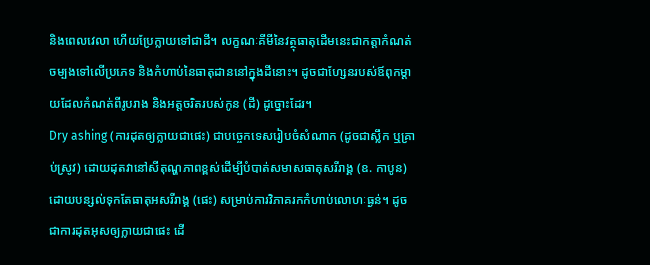និងពេលវេលា ហើយប្រែក្លាយទៅជាដី។ លក្ខណៈគីមីនៃវត្ថុធាតុដើមនេះជាកត្តាកំណត់ចម្បងទៅលើប្រភេទ និងកំហាប់នៃធាតុដាននៅក្នុងដីនោះ។ ដូចជាហ្សែនរបស់ឪពុកម្តាយដែលកំណត់ពីរូបរាង និងអត្តចរិតរបស់កូន (ដី) ដូច្នោះដែរ។
Dry ashing (ការដុតឲ្យក្លាយជាផេះ) ជាបច្ចេកទេសរៀបចំសំណាក (ដូចជាស្លឹក ឬគ្រាប់ស្រូវ) ដោយដុតវានៅសីតុណ្ហភាពខ្ពស់ដើម្បីបំបាត់សមាសធាតុសរីរាង្គ (ឧ. កាបូន) ដោយបន្សល់ទុកតែធាតុអសរីរាង្គ (ផេះ) សម្រាប់ការវិភាគរកកំហាប់លោហៈធ្ងន់។ ដូចជាការដុតអុសឲ្យក្លាយជាផេះ ដើ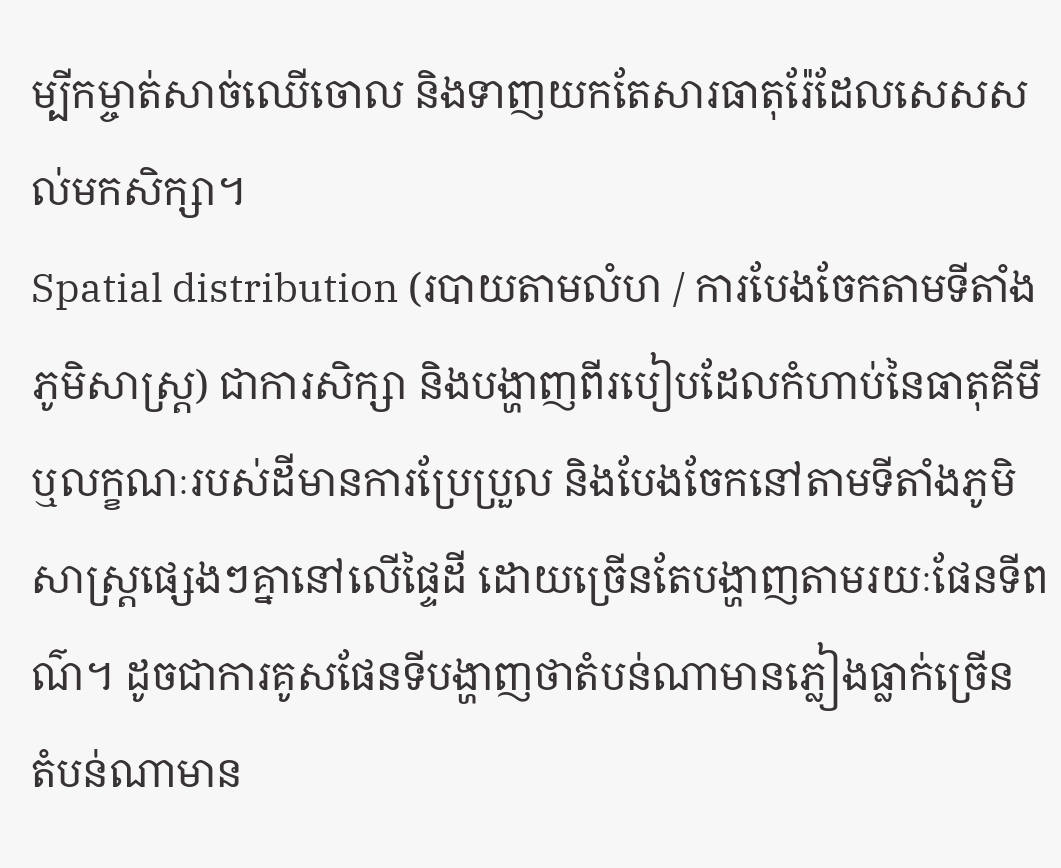ម្បីកម្ចាត់សាច់ឈើចោល និងទាញយកតែសារធាតុរ៉ែដែលសេសសល់មកសិក្សា។
Spatial distribution (របាយតាមលំហ / ការបែងចែកតាមទីតាំងភូមិសាស្ត្រ) ជាការសិក្សា និងបង្ហាញពីរបៀបដែលកំហាប់នៃធាតុគីមី ឬលក្ខណៈរបស់ដីមានការប្រែប្រួល និងបែងចែកនៅតាមទីតាំងភូមិសាស្ត្រផ្សេងៗគ្នានៅលើផ្ទៃដី ដោយច្រើនតែបង្ហាញតាមរយៈផែនទីពណ៌។ ដូចជាការគូសផែនទីបង្ហាញថាតំបន់ណាមានភ្លៀងធ្លាក់ច្រើន តំបន់ណាមាន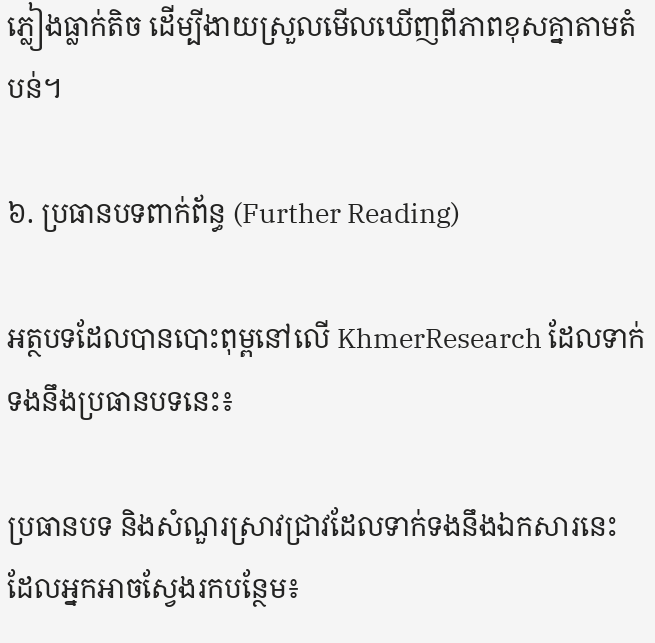ភ្លៀងធ្លាក់តិច ដើម្បីងាយស្រួលមើលឃើញពីភាពខុសគ្នាតាមតំបន់។

៦. ប្រធានបទពាក់ព័ន្ធ (Further Reading)

អត្ថបទដែលបានបោះពុម្ពនៅលើ KhmerResearch ដែលទាក់ទងនឹងប្រធានបទនេះ៖

ប្រធានបទ និងសំណួរស្រាវជ្រាវដែលទាក់ទងនឹងឯកសារនេះ ដែលអ្នកអាចស្វែងរកបន្ថែម៖